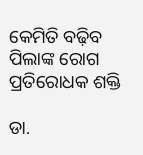କେମିତି ବଢ଼ିବ ପିଲାଙ୍କ ରୋଗ ପ୍ରତିରୋଧକ ଶକ୍ତି

ଡା.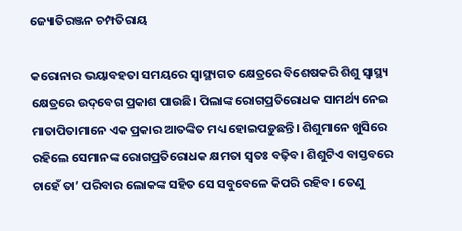ଜ୍ୟୋତିରଞ୍ଜନ ଚମ୍ପତିରାୟ

କରୋନାର ଭୟାବହତା ସମୟରେ ସ୍ବାସ୍ଥ୍ୟଗତ କ୍ଷେତ୍ରରେ ବିଶେଷକରି ଶିଶୁ ସ୍ବାସ୍ଥ୍ୟ କ୍ଷେତ୍ରରେ ଉଦ୍‌ବେଗ ପ୍ରକାଶ ପାଉଛି। ପିଲାଙ୍କ ରୋଗପ୍ରତିରୋଧକ ସାମର୍ଥ୍ୟ ନେଇ ମାତାପିତାମାନେ ଏକ ପ୍ରକାର ଆତଙ୍କିତ ମଧ୍ୟ ହୋଇପଡ଼ୁଛନ୍ତି। ଶିଶୁମାନେ ଖୁସିରେ ରହିଲେ ସେମାନଙ୍କ ରୋଗପ୍ରତିରୋଧକ କ୍ଷମତା ସ୍ବତଃ ବଢ଼ିବ। ଶିଶୁଟିଏ ବାସ୍ତବରେ ଚାହେଁ ତା’ ପରିବାର ଲୋକଙ୍କ ସହିତ ସେ ସବୁବେଳେ କିପରି ରହିବ। ତେଣୁ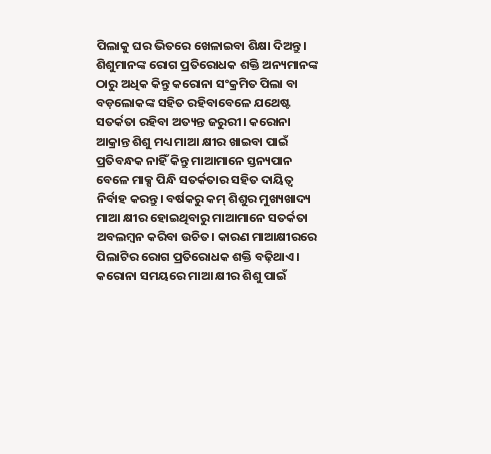ପିଲାକୁ ଘର ଭିତରେ ଖେଳାଇବା ଶିକ୍ଷା ଦିଅନ୍ତୁ। ଶିଶୁମାନଙ୍କ ରୋଗ ପ୍ରତିରୋଧକ ଶକ୍ତି ଅନ୍ୟମାନଙ୍କ ଠାରୁ ଅଧିକ କିନ୍ତୁ କରୋନା ସଂକ୍ରମିତ ପିଲା ବା ବଡ଼ଲୋକଙ୍କ ସହିତ ରହିବାବେଳେ ଯଥେଷ୍ଟ ସତର୍କତା ରହିବା ଅତ୍ୟନ୍ତ ଜରୁରୀ। କରୋନା ଆକ୍ରାନ୍ତ ଶିଶୁ ମଧ୍ୟ ମାଆ କ୍ଷୀର ଖାଇବା ପାଇଁ ପ୍ରତିବନ୍ଧକ ନାହିଁ କିନ୍ତୁ ମାଆମାନେ ସ୍ତନ୍ୟପାନ ବେଳେ ମାକ୍ସ ପିନ୍ଧି ସତର୍କତାର ସହିତ ଦାୟିତ୍ୱ ନିର୍ବାହ କରନ୍ତୁ। ବର୍ଷକରୁ କମ୍‌ ଶିଶୁର ମୁଖ୍ୟଖାଦ୍ୟ ମାଆ କ୍ଷୀର ହୋଇଥିବାରୁ ମାଆମାନେ ସତର୍କତା ଅବଲମ୍ବନ କରିବା ଉଚିତ। କାରଣ ମାଆକ୍ଷୀରରେ ପିଲାଟିର ରୋଗ ପ୍ରତିରୋଧକ ଶକ୍ତି ବଢ଼ିଥାଏ। କରୋନା ସମୟରେ ମାଆ କ୍ଷୀର ଶିଶୁ ପାଇଁ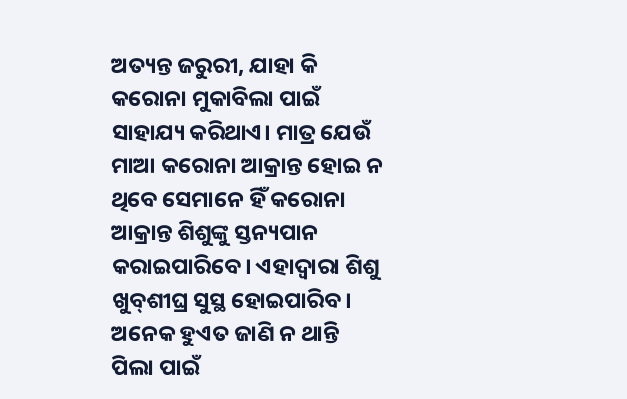ଅତ୍ୟନ୍ତ ଜରୁରୀ, ଯାହା କି କରୋନା ମୁକାବିଲା ପାଇଁ ସାହାଯ୍ୟ କରିଥାଏ। ମାତ୍ର ଯେଉଁ ମାଆ କରୋନା ଆକ୍ରାନ୍ତ ହୋଇ ନ ଥିବେ ସେମାନେ ହିଁ କରୋନା ଆକ୍ରାନ୍ତ ଶିଶୁଙ୍କୁ ସ୍ତନ୍ୟପାନ କରାଇପାରିବେ। ଏହାଦ୍ୱାରା ଶିଶୁ ଖୁବ୍‌ଶୀଘ୍ର ସୁସ୍ଥ ହୋଇପାରିବ। ଅନେକ ହୁଏତ ଜାଣି ନ ଥାନ୍ତି ପିଲା ପାଇଁ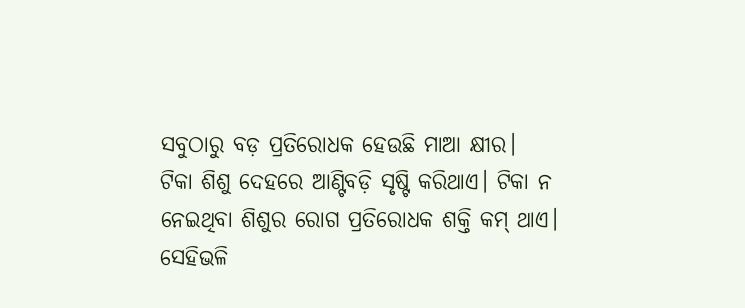ସବୁଠାରୁ ବଡ଼ ପ୍ରତିରୋଧକ ହେଉଛି ମାଆ କ୍ଷୀର।
ଟିକା ଶିଶୁ ଦେହରେ ଆଣ୍ଟିବଡ଼ି ସୃଷ୍ଟି କରିଥାଏ। ଟିକା ନ ନେଇଥିବା ଶିଶୁର ରୋଗ ପ୍ରତିରୋଧକ ଶକ୍ତି କମ୍‌ ଥାଏ। ସେହିଭଳି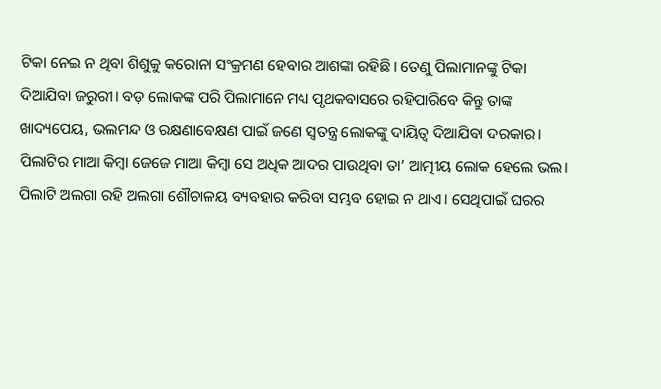ଟିକା ନେଇ ନ ଥିବା ଶିଶୁକୁ କରୋନା ସଂକ୍ରମଣ ହେବାର ଆଶଙ୍କା ରହିଛି। ତେଣୁ ପିଲାମାନଙ୍କୁ ଟିକା ଦିଆଯିବା ଜରୁରୀ। ବଡ଼ ଲୋକଙ୍କ ପରି ପିଲାମାନେ ମଧ୍ୟ ପୃଥକବାସରେ ରହିପାରିବେ କିନ୍ତୁ ତାଙ୍କ ଖାଦ୍ୟପେୟ, ଭଲମନ୍ଦ ଓ ରକ୍ଷଣାବେକ୍ଷଣ ପାଇଁ ଜଣେ ସ୍ବତନ୍ତ୍ର ଲୋକଙ୍କୁ ଦାୟିତ୍ୱ ଦିଆଯିବା ଦରକାର। ପିଲାଟିର ମାଆ କିମ୍ବା ଜେଜେ ମାଆ କିମ୍ବା ସେ ଅଧିକ ଆଦର ପାଉଥିବା ତା’ ଆତ୍ମୀୟ ଲୋକ ହେଲେ ଭଲ। ପିଲାଟି ଅଲଗା ରହି ଅଲଗା ଶୌଚାଳୟ ବ୍ୟବହାର କରିବା ସମ୍ଭବ ହୋଇ ନ ଥାଏ। ସେଥିପାଇଁ ଘରର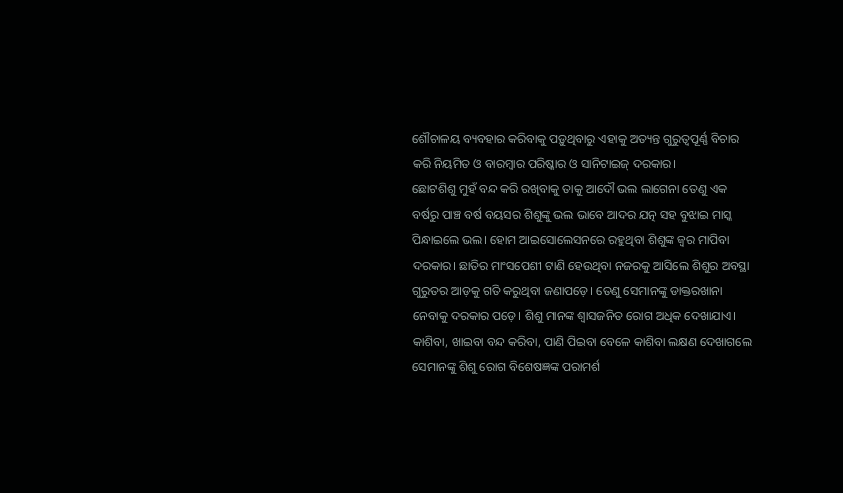ଶୌଚାଳୟ ବ୍ୟବହାର କରିବାକୁ ପଡ଼ୁଥିବାରୁ ଏହାକୁ ଅତ୍ୟନ୍ତ ଗୁରୁତ୍ୱପୂର୍ଣ୍ଣ ବିଚାର କରି ନିୟମିତ ଓ ବାରମ୍ବାର ପରିଷ୍କାର ଓ ସାନିଟାଇଜ୍‌ ଦରକାର।
ଛୋଟଶିଶୁ ମୁହଁ ବନ୍ଦ କରି ରଖିବାକୁ ତାକୁ ଆଦୌ ଭଲ ଲାଗେନା ତେଣୁ ଏକ ବର୍ଷରୁ ପାଞ୍ଚ ବର୍ଷ ବୟସର ଶିଶୁଙ୍କୁ ଭଲ ଭାବେ ଆଦର ଯତ୍ନ ସହ ବୁଝାଇ ମାସ୍କ ପିନ୍ଧାଇଲେ ଭଲ। ହୋମ ଆଇସୋଲେସନରେ ରହୁଥିବା ଶିଶୁଙ୍କ ଜ୍ୱର ମାପିବା ଦରକାର। ଛାତିର ମାଂସପେଶୀ ଟାଣି ହେଉଥିବା ନଜରକୁ ଆସିଲେ ଶିଶୁର ଅବସ୍ଥା ଗୁରୁତର ଆଡ଼କୁ ଗତି କରୁଥିବା ଜଣାପଡ଼େ। ତେଣୁ ସେମାନଙ୍କୁ ଡାକ୍ତରଖାନା ନେବାକୁ ଦରକାର ପଡ଼େ। ଶିଶୁ ମାନଙ୍କ ଶ୍ୱାସଜନିତ ରୋଗ ଅଧିକ ଦେଖାଯାଏ। କାଶିବା, ଖାଇବା ବନ୍ଦ କରିବା, ପାଣି ପିଇବା ବେଳେ କାଶିବା ଲକ୍ଷଣ ଦେଖାଗଲେ ସେମାନଙ୍କୁ ଶିଶୁ ରୋଗ ବିଶେଷଜ୍ଞଙ୍କ ପରାମର୍ଶ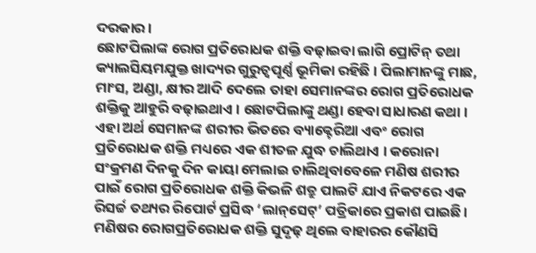ଦରକାର।
ଛୋଟପିଲାଙ୍କ ରୋଗ ପ୍ରତିରୋଧକ ଶକ୍ତି ବଢ଼ାଇବା ଲାଗି ପ୍ରୋଟିନ୍‌ ତଥା କ୍ୟାଲସିୟମଯୁକ୍ତ ଖାଦ୍ୟର ଗୁରୁତ୍ୱପୂର୍ଣ୍ଣ ଭୂମିକା ରହିଛି । ପିଲାମାନଙ୍କୁ ମାଛ, ମାଂସ, ଅଣ୍ଡା, କ୍ଷୀର ଆଦି ଦେଲେ ତାହା ସେମାନଙ୍କର ରୋଗ ପ୍ରତିରୋଧକ ଶକ୍ତିକୁ ଆହୁରି ବଢ଼ାଇଥାଏ । ଛୋଟପିଲାଙ୍କୁ ଥଣ୍ଡା ହେବା ସାଧାରଣ କଥା । ଏହା ଅର୍ଥ ସେମାନଙ୍କ ଶରୀର ଭିତରେ ବ୍ୟାକ୍ଟେରିଆ ଏବଂ ରୋଗ ପ୍ରତିରୋଧକ ଶକ୍ତି ମଧ୍ୟରେ ଏକ ଶୀତଳ ଯୁଦ୍ଧ ଚାଲିଥାଏ । କରୋନା ସଂକ୍ରମଣ ଦିନକୁ ଦିନ କାୟା ମେଲାଇ ଚାଲିଥିବାବେଳେ ମଣିଷ ଶରୀର ପାଇଁ ରୋଗ ପ୍ରତିରୋଧକ ଶକ୍ତି କିଭଳି ଶତ୍ରୁ ପାଲଟି ଯାଏ ନିକଟରେ ଏକ ରିସର୍ଚ୍ଚ ତଥ୍ୟର ରିପୋର୍ଟ ପ୍ରସିଦ୍ଧ ‘ଲାନ୍‌ସେଟ୍‌’ ପତ୍ରିକାରେ ପ୍ରକାଶ ପାଇଛି। ମଣିଷର ରୋଗପ୍ରତିରୋଧକ ଶକ୍ତି ସୁଦୃଢ଼ ଥିଲେ ବାହାରର କୌଣସି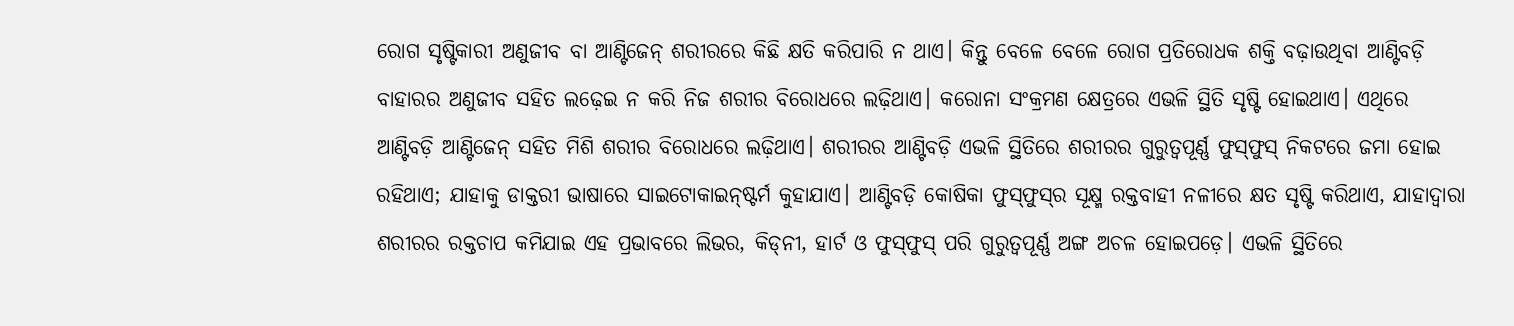ରୋଗ ସୃଷ୍ଟିକାରୀ ଅଣୁଜୀବ ବା ଆଣ୍ଟିଜେନ୍‌ ଶରୀରରେ କିଛି କ୍ଷତି କରିପାରି ନ ଥାଏ। କିନ୍ତୁ ବେଳେ ବେଳେ ରୋଗ ପ୍ରତିରୋଧକ ଶକ୍ତି ବଢ଼ାଉଥିବା ଆଣ୍ଟିବଡ଼ି ବାହାରର ଅଣୁଜୀବ ସହିତ ଲଢ଼େଇ ନ କରି ନିଜ ଶରୀର ବିରୋଧରେ ଲଢ଼ିଥାଏ। କରୋନା ସଂକ୍ରମଣ କ୍ଷେତ୍ରରେ ଏଭଳି ସ୍ଥିତି ସୃଷ୍ଟି ହୋଇଥାଏ। ଏଥିରେ ଆଣ୍ଟିବଡ଼ି ଆଣ୍ଟିଜେନ୍‌ ସହିତ ମିଶି ଶରୀର ବିରୋଧରେ ଲଢ଼ିଥାଏ। ଶରୀରର ଆଣ୍ଟିବଡ଼ି ଏଭଳି ସ୍ଥିତିରେ ଶରୀରର ଗୁରୁତ୍ୱପୂର୍ଣ୍ଣ ଫୁସ୍‌ଫୁସ୍‌ ନିକଟରେ ଜମା ହୋଇ ରହିଥାଏ; ଯାହାକୁ ଡାକ୍ତରୀ ଭାଷାରେ ସାଇଟୋକାଇନ୍‌ଷ୍ଟର୍ମ କୁହାଯାଏ। ଆଣ୍ଟିବଡ଼ି କୋଷିକା ଫୁସ୍‌ଫୁସ୍‌ର ସୂକ୍ଷ୍ମ ରକ୍ତବାହୀ ନଳୀରେ କ୍ଷତ ସୃଷ୍ଟି କରିଥାଏ, ଯାହାଦ୍ୱାରା ଶରୀରର ରକ୍ତଚାପ କମିଯାଇ ଏହ ପ୍ରଭାବରେ ଲିଭର, କିଡ୍‌ନୀ, ହାର୍ଟ ଓ ଫୁସ୍‌ଫୁସ୍‌ ପରି ଗୁରୁତ୍ୱପୂର୍ଣ୍ଣ ଅଙ୍ଗ ଅଚଳ ହୋଇପଡ଼େ। ଏଭଳି ସ୍ଥିତିରେ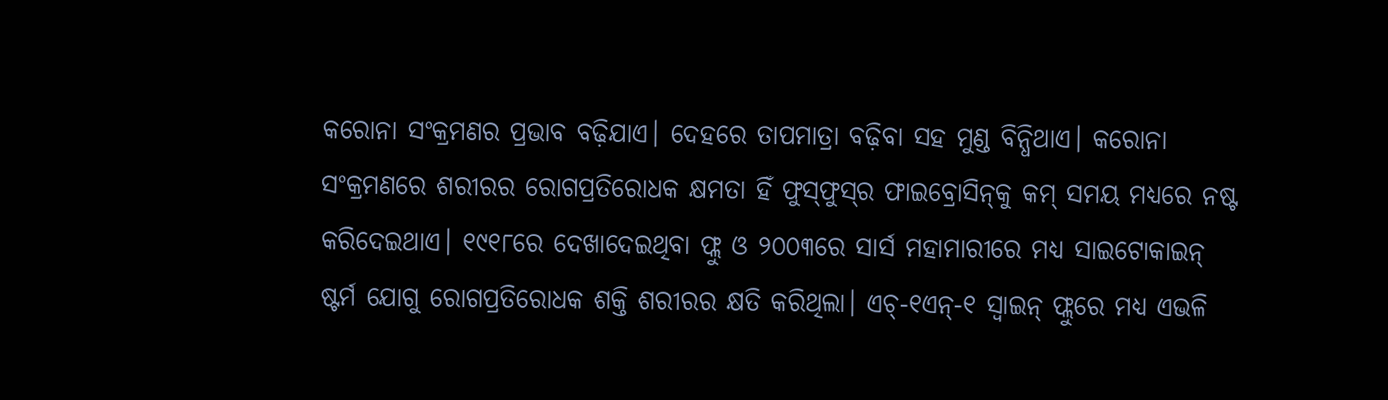କରୋନା ସଂକ୍ରମଣର ପ୍ରଭାବ ବଢ଼ିଯାଏ। ଦେହରେ ତାପମାତ୍ରା ବଢ଼ିବା ସହ ମୁଣ୍ଡ ବିନ୍ଧିଥାଏ। କରୋନା ସଂକ୍ରମଣରେ ଶରୀରର ରୋଗପ୍ରତିରୋଧକ କ୍ଷମତା ହିଁ ଫୁସ୍‌ଫୁସ୍‌ର ଫାଇବ୍ରୋସିନ୍‌କୁ କମ୍‌ ସମୟ ମଧ୍ୟରେ ନଷ୍ଟ କରିଦେଇଥାଏ। ୧୯୧୮ରେ ଦେଖାଦେଇଥିବା ଫ୍ଲୁ ଓ ୨୦୦୩ରେ ସାର୍ସ ମହାମାରୀରେ ମଧ୍ୟ ସାଇଟୋକାଇନ୍‌ ଷ୍ଟର୍ମ ଯୋଗୁ ରୋଗପ୍ରତିରୋଧକ ଶକ୍ତି ଶରୀରର କ୍ଷତି କରିଥିଲା। ଏଚ୍‌-୧ଏନ୍‌-୧ ସ୍ବାଇନ୍‌ ଫ୍ଲୁରେ ମଧ୍ୟ ଏଭଳି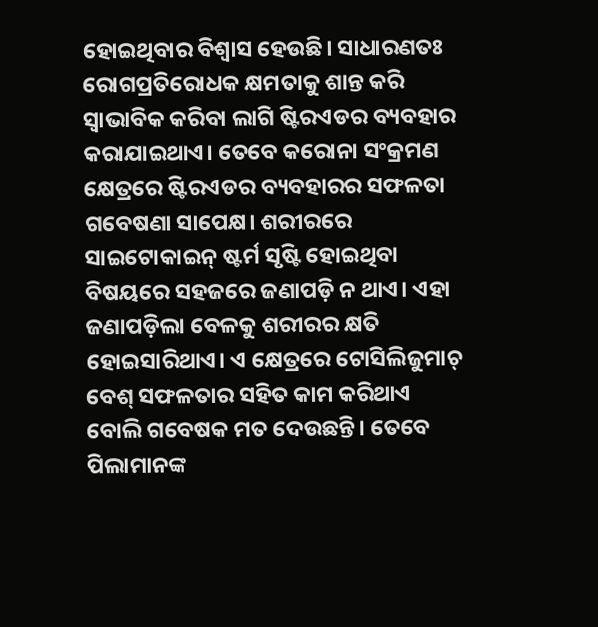ହୋଇଥିବାର ବିଶ୍ୱାସ ହେଉଛି। ସାଧାରଣତଃ ରୋଗପ୍ରତିରୋଧକ କ୍ଷମତାକୁ ଶାନ୍ତ କରି ସ୍ବାଭାବିକ କରିବା ଲାଗି ଷ୍ଟିରଏଡର ବ୍ୟବହାର କରାଯାଇଥାଏ। ତେବେ କରୋନା ସଂକ୍ରମଣ କ୍ଷେତ୍ରରେ ଷ୍ଟିରଏଡର ବ୍ୟବହାରର ସଫଳତା ଗବେଷଣା ସାପେକ୍ଷ। ଶରୀରରେ ସାଇଟୋକାଇନ୍‌ ଷ୍ଟର୍ମ ସୃଷ୍ଟି ହୋଇଥିବା ବିଷୟରେ ସହଜରେ ଜଣାପଡ଼ି ନ ଥାଏ। ଏହା ଜଣାପଡ଼ିଲା ବେଳକୁ ଶରୀରର କ୍ଷତି ହୋଇସାରିଥାଏ। ଏ କ୍ଷେତ୍ରରେ ଟୋସିଲିଜୁମାଚ୍‌ ବେଶ୍‌ ସଫଳତାର ସହିତ କାମ କରିଥାଏ ବୋଲି ଗବେଷକ ମତ ଦେଉଛନ୍ତି। ତେବେ ପିଲାମାନଙ୍କ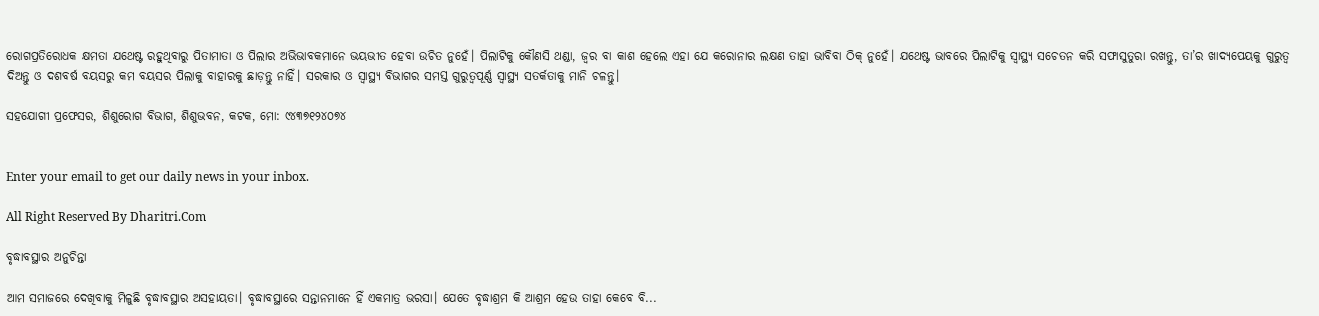ରୋଗପ୍ରତିରୋଧକ କ୍ଷମତା ଯଥେଷ୍ଟ ରହୁଥିବାରୁ ପିତାମାତା ଓ ପିଲାର ଅଭିଭାବକମାନେ ଭୟଭୀତ ହେବା ଉଚିତ ନୁହେଁ। ପିଲାଟିକୁ କୌଣସି ଥଣ୍ଡା, ଜ୍ୱର ବା କାଶ ହେଲେ ଏହା ଯେ କରୋନାର ଲକ୍ଷଣ ତାହା ଭାବିବା ଠିକ୍‌ ନୁହେଁ। ଯଥେଷ୍ଟ ଭାବରେ ପିଲାଟିକୁ ସ୍ବାସ୍ଥ୍ୟ ସଚେତନ କରି ସଫାସୁତୁରା ରଖନ୍ତୁ, ତା’ର ଖାଦ୍ୟପେୟକୁ ଗୁରୁତ୍ୱ ଦିଅନ୍ତୁ ଓ ଦଶବର୍ଷ ବୟସରୁ କମ ବୟସର ପିଲାକୁ ବାହାରକୁ ଛାଡ଼ନ୍ତୁ ନାହିଁ। ସରକାର ଓ ସ୍ବାସ୍ଥ୍ୟ ବିଭାଗର ସମସ୍ତ ଗୁରୁତ୍ୱପୂର୍ଣ୍ଣ ସ୍ବାସ୍ଥ୍ୟ ସତର୍କତାକୁ ମାନି ଚଳନ୍ତୁ।

ସହଯୋଗୀ ପ୍ରଫେସର, ଶିଶୁରୋଗ ବିଭାଗ, ଶିଶୁଭବନ, କଟକ, ମୋ: ୯୪୩୭୧୨୪୦୭୪


Enter your email to get our daily news in your inbox.

All Right Reserved By Dharitri.Com

ବୃଦ୍ଧାବସ୍ଥାର ଅନୁଚିନ୍ତା

ଆମ ସମାଜରେ ଦେଖିବାକୁ ମିଳୁଛି ବୃଦ୍ଧାବସ୍ଥାର ଅସହାୟତା। ବୃଦ୍ଧାବସ୍ଥାରେ ସନ୍ତାନମାନେ ହିଁ ଏକମାତ୍ର ଭରସା। ଯେତେ ବୃଦ୍ଧାଶ୍ରମ କି ଆଶ୍ରମ ହେଉ ତାହା କେବେ ବି...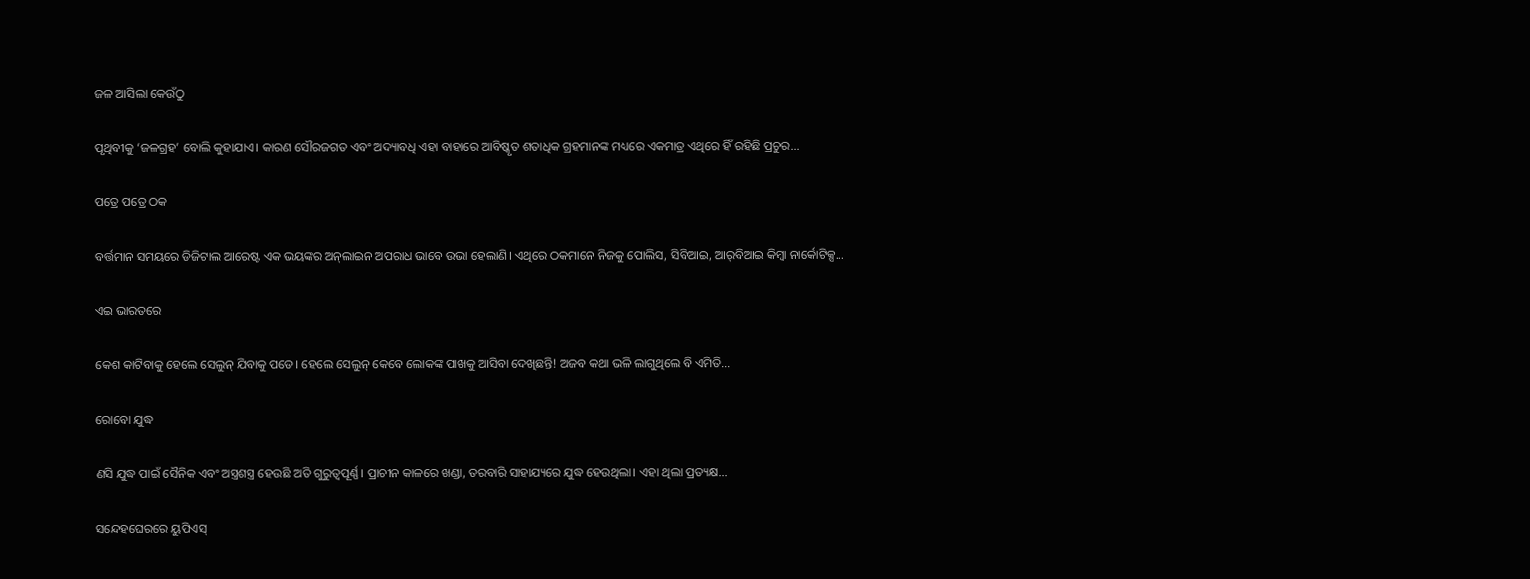ଜଳ ଆସିଲା କେଉଁଠୁ

ପୃଥିବୀକୁ ‘ଜଳଗ୍ରହ’ ବୋଲି କୁହାଯାଏ। କାରଣ ସୌରଜଗତ ଏବଂ ଅଦ୍ୟାବଧି ଏହା ବାହାରେ ଆବିଷ୍କୃତ ଶତାଧିକ ଗ୍ରହମାନଙ୍କ ମଧ୍ୟରେ ଏକମାତ୍ର ଏଥିରେ ହିଁ ରହିଛି ପ୍ରଚୁର...

ପତ୍ରେ ପତ୍ରେ ଠକ

ବର୍ତ୍ତମାନ ସମୟରେ ଡିଜିଟାଲ ଆରେଷ୍ଟ ଏକ ଭୟଙ୍କର ଅନ୍‌ଲାଇନ ଅପରାଧ ଭାବେ ଉଭା ହେଲାଣି। ଏଥିରେ ଠକମାନେ ନିଜକୁ ପୋଲିସ, ସିବିଆଇ, ଆର୍‌ବିଆଇ କିମ୍ବା ନାର୍କୋଟିକ୍ସ...

ଏଇ ଭାରତରେ

କେଶ କାଟିବାକୁ ହେଲେ ସେଲୁନ୍‌ ଯିବାକୁ ପଡେ। ହେଲେ ସେଲୁନ୍‌ କେବେ ଲୋକଙ୍କ ପାଖକୁ ଆସିବା ଦେଖିଛନ୍ତି! ଅଜବ କଥା ଭଳି ଲାଗୁଥିଲେ ବି ଏମିତି...

ରୋବୋ ଯୁଦ୍ଧ

ଣସି ଯୁଦ୍ଧ ପାଇଁ ସୈନିକ ଏବଂ ଅସ୍ତ୍ରଶସ୍ତ୍ର ହେଉଛି ଅତି ଗୁରୁତ୍ୱପୂର୍ଣ୍ଣ। ପ୍ରାଚୀନ କାଳରେ ଖଣ୍ଡା, ତରବାରି ସାହାଯ୍ୟରେ ଯୁଦ୍ଧ ହେଉଥିଲା। ଏହା ଥିଲା ପ୍ରତ୍ୟକ୍ଷ...

ସନ୍ଦେହଘେରରେ ୟୁପିଏସ୍‌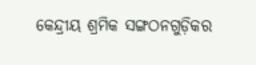କେନ୍ଦ୍ରୀୟ ଶ୍ରମିକ ସଙ୍ଗଠନଗୁଡ଼ିକର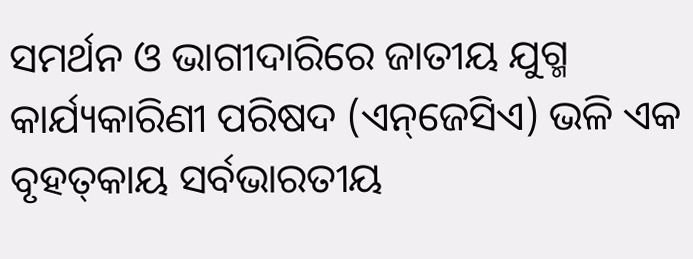ସମର୍ଥନ ଓ ଭାଗୀଦାରିରେ ଜାତୀୟ ଯୁଗ୍ମ କାର୍ଯ୍ୟକାରିଣୀ ପରିଷଦ (ଏନ୍‌ଜେସିଏ) ଭଳି ଏକ ବୃହତ୍‌କାୟ ସର୍ବଭାରତୀୟ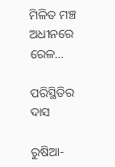ମିଳିତ ମଞ୍ଚ ଅଧୀନରେ ରେଳ...

ପରିସ୍ଥିତିର ଦାସ

ରୁଷିଆ-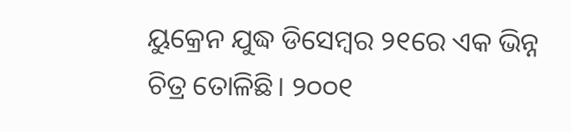ୟୁକ୍ରେନ ଯୁଦ୍ଧ ଡିସେମ୍ବର ୨୧ରେ ଏକ ଭିନ୍ନ ଚିତ୍ର ତୋଳିଛି। ୨୦୦୧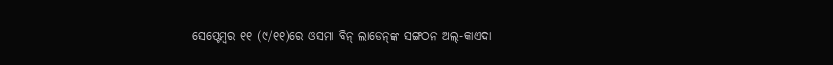ସେପ୍ଟେମ୍ବର ୧୧ (୯/୧୧)ରେ ଓସମା ବିନ୍‌ ଲାଡେନ୍‌ଙ୍କ ସଙ୍ଗଠନ ଅଲ୍‌-କାଏଦା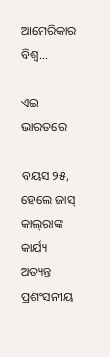ଆମେରିକାର ବିଶ୍ୱ...

ଏଇ ଭାରତରେ

ବୟସ ୨୫, ହେଲେ ଜାସ୍‌ କାଲ୍‌ରାଙ୍କ କାର୍ଯ୍ୟ ଅତ୍ୟନ୍ତ ପ୍ରଶଂସନୀୟ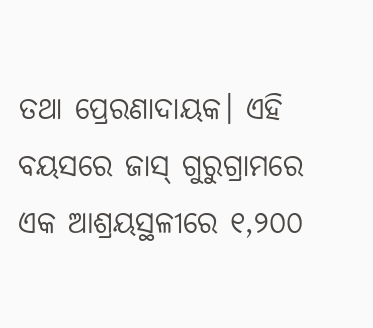ତଥା ପ୍ରେରଣାଦାୟକ। ଏହି ବୟସରେ ଜାସ୍‌ ଗୁରୁଗ୍ରାମରେ ଏକ ଆଶ୍ରୟସ୍ଥଳୀରେ ୧,୨୦୦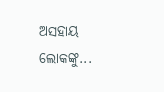ଅସହାୟ ଲୋକଙ୍କୁ...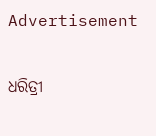Advertisement

ଧରିତ୍ରୀ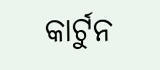କାର୍ଟୁନ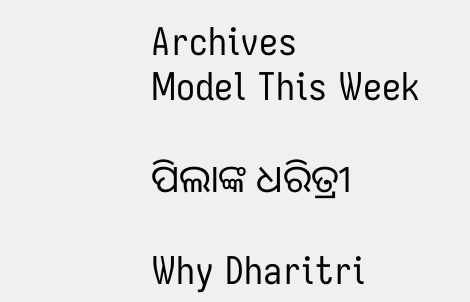Archives
Model This Week

ପିଲାଙ୍କ ଧରିତ୍ରୀ

Why Dharitri